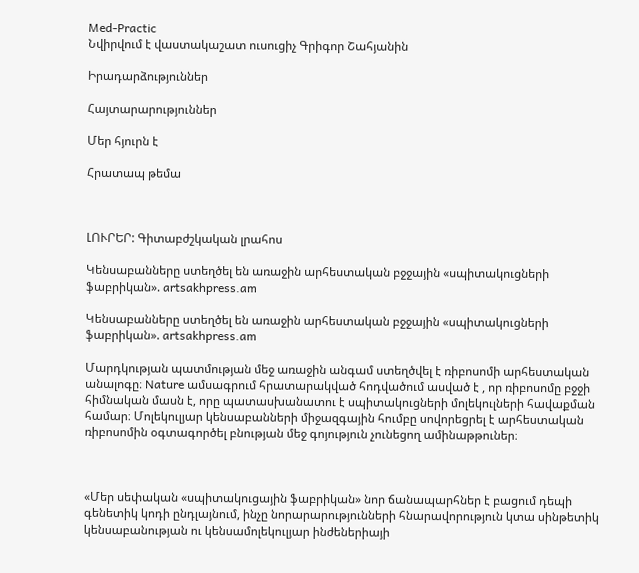Med-Practic
Նվիրվում է վաստակաշատ ուսուցիչ Գրիգոր Շահյանին

Իրադարձություններ

Հայտարարություններ

Մեր հյուրն է

Հրատապ թեմա



ԼՈՒՐԵՐ: Գիտաբժշկական լրահոս

Կենսաբանները ստեղծել են առաջին արհեստական բջջային «սպիտակուցների ֆաբրիկան». artsakhpress.am

Կենսաբանները ստեղծել են առաջին արհեստական բջջային «սպիտակուցների ֆաբրիկան». artsakhpress.am

Մարդկության պատմության մեջ առաջին անգամ ստեղծվել է ռիբոսոմի արհեստական անալոգը։ Nature ամսագրում հրատարակված հոդվածում ասված է , որ ռիբոսոմը բջջի հիմնական մասն է, որը պատասխանատու է սպիտակուցների մոլեկուլների հավաքման համար։ Մոլեկուլյար կենսաբանների միջազգային հումբը սովորեցրել է արհեստական ռիբոսոմին օգտագործել բնության մեջ գոյություն չունեցող ամինաթթուներ։



«Մեր սեփական «սպիտակուցային ֆաբրիկան» նոր ճանապարհներ է բացում դեպի գենետիկ կոդի ընդլայնում, ինչը նորարարությունների հնարավորություն կտա սինթետիկ կենսաբանության ու կենսամոլեկուլյար ինժեներիայի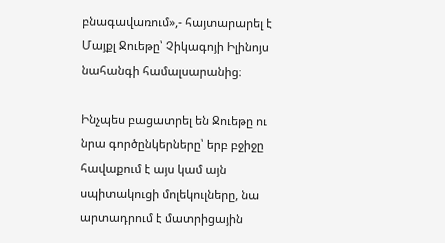բնագավառում»,- հայտարարել է Մայքլ Ջուեթը՝ Չիկագոյի Իլինոյս նահանգի համալսարանից։

Ինչպես բացատրել են Ջուեթը ու նրա գործընկերները՝ երբ բջիջը հավաքում է այս կամ այն սպիտակուցի մոլեկուլները, նա արտադրում է մատրիցային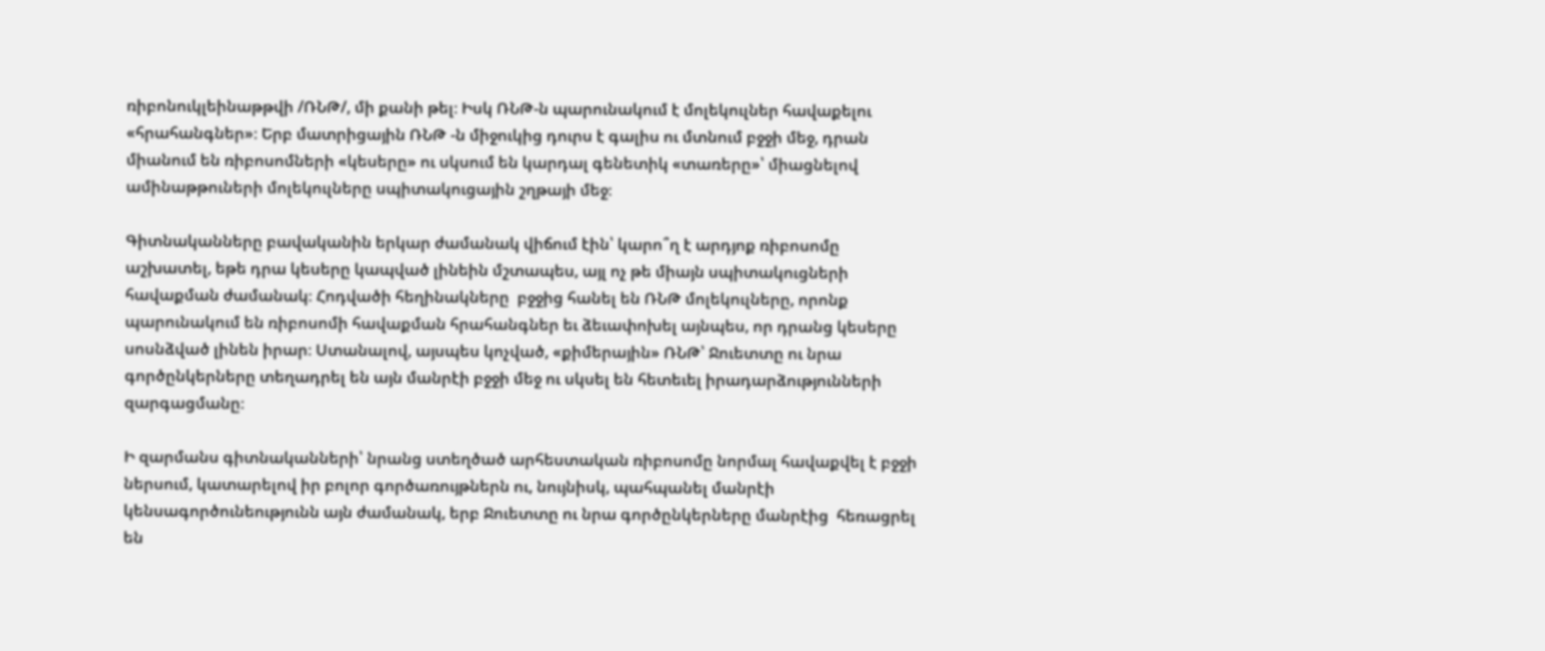ռիբոնուկլեինաթթվի /ՌՆԹ/, մի քանի թել։ Իսկ ՌՆԹ-ն պարունակում է մոլեկուլներ հավաքելու «հրահանգներ»։ Երբ մատրիցային ՌՆԹ -ն միջուկից դուրս է գալիս ու մտնում բջջի մեջ, դրան միանում են ռիբոսոմների «կեսերը» ու սկսում են կարդալ գենետիկ «տառերը»՝ միացնելով ամինաթթուների մոլեկուլները սպիտակուցային շղթայի մեջ։

Գիտնականները բավականին երկար ժամանակ վիճում էին՝ կարո՞ղ է արդյոք ռիբոսոմը աշխատել, եթե դրա կեսերը կապված լինեին մշտապես, այլ ոչ թե միայն սպիտակուցների հավաքման ժամանակ։ Հոդվածի հեղինակները  բջջից հանել են ՌՆԹ մոլեկուլները, որոնք պարունակում են ռիբոսոմի հավաքման հրահանգներ եւ ձեւափոխել այնպես, որ դրանց կեսերը սոսնձված լինեն իրար։ Ստանալով, այսպես կոչված, «քիմերային» ՌՆԹ՝ Ջուետտը ու նրա գործընկերները տեղադրել են այն մանրէի բջջի մեջ ու սկսել են հետեւել իրադարձությունների զարգացմանը։

Ի զարմանս գիտնականների՝ նրանց ստեղծած արհեստական ռիբոսոմը նորմալ հավաքվել է բջջի ներսում, կատարելով իր բոլոր գործառույթներն ու, նույնիսկ, պահպանել մանրէի կենսագործունեությունն այն ժամանակ, երբ Ջուետտը ու նրա գործընկերները մանրէից  հեռացրել են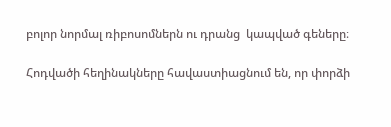բոլոր նորմալ ռիբոսոմներն ու դրանց  կապված գեները։

Հոդվածի հեղինակները հավաստիացնում են, որ փորձի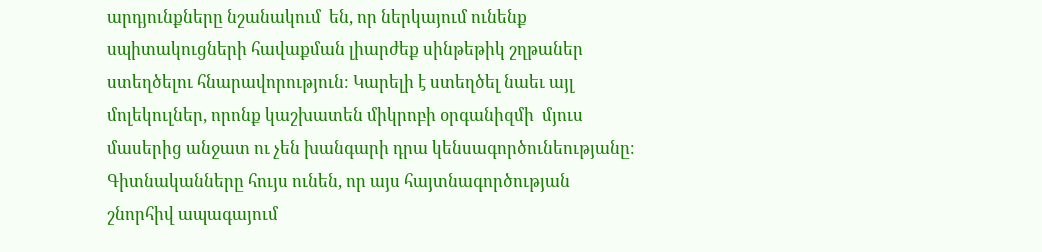արդյունքները նշանակում  են, որ ներկայում ունենք սպիտակուցների հավաքման լիարժեք սինթեթիկ շղթաներ ստեղծելու հնարավորություն։ Կարելի է ստեղծել նաեւ այլ մոլեկուլներ, որոնք կաշխատեն միկրոբի օրգանիզմի  մյուս մասերից անջատ ու չեն խանգարի դրա կենսագործունեությանը։ Գիտնականները հույս ունեն, որ այս հայտնագործության շնորհիվ ապագայում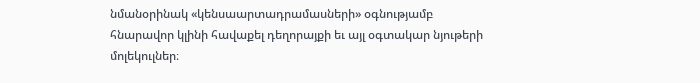նմանօրինակ «կենսաարտադրամասների» օգնությամբ հնարավոր կլինի հավաքել դեղորայքի եւ այլ օգտակար նյութերի  մոլեկուլներ։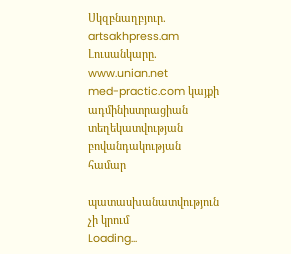Սկզբնաղբյուր. artsakhpress.am
Լուսանկարը. www.unian.net
med-practic.com կայքի ադմինիստրացիան տեղեկատվության բովանդակության համար

պատասխանատվություն չի կրում
Loading...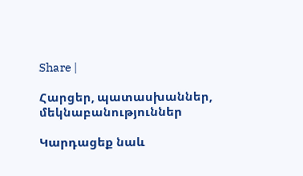Share |

Հարցեր, պատասխաններ, մեկնաբանություններ

Կարդացեք նաև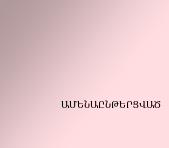ԱՄԵՆԱԸՆԹԵՐՑՎԱԾ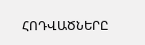ՀՈԴՎԱԾՆԵՐԸ